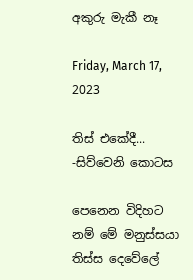අකුරු මැකී නෑ

Friday, March 17, 2023

තිස් එකේදී... -සිව්වෙනි කොටස

පෙනෙන විදිහට නම් මේ මනුස්සයා තිස්ස දෙවේලේ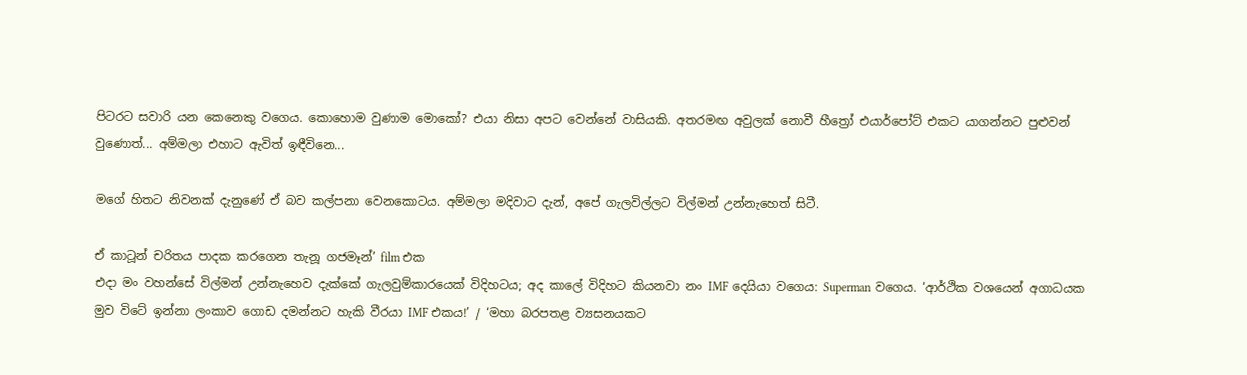පිටරට සවාරි යන කෙනෙකු වගෙය. කොහොම වුණාම මොකෝ? එයා නිසා අපට වෙන්නේ වාසියකි. අතරමඟ අවුලක් නොවී හීත්‍රෝ එයාර්පෝට් එකට යාගන්නට පුළුවන් වුණොත්... අම්මලා එහාට ඇවිත් ඉඳීවිනෙ...

මගේ හිතට නිවනක් දැනුණේ ඒ බව කල්පනා වෙනකොටය. අම්මලා මදිවාට දැන්, අපේ ගැලවිල්ලට විල්මන් උන්නැහෙත් සිටී.

ඒ කාටූන් චරිතය පාදක කරගෙන තැනූ ගජමෑන්’ film එක
එදා මං වහන්සේ විල්මන් උන්නැහෙව දැක්කේ ගැලවුම්කාරයෙක් විදිහටය; අද කාලේ විදිහට කියනවා නං IMF දෙයියා වගෙය: Superman වගෙය. ‘ආර්ථික වශයෙන් අගාධයක මුව විටේ ඉන්නා ලංකාව ගොඩ දමන්නට හැකි වීරයා IMF එකය!’ / ‘මහා බරපතළ ව්‍යසනයකට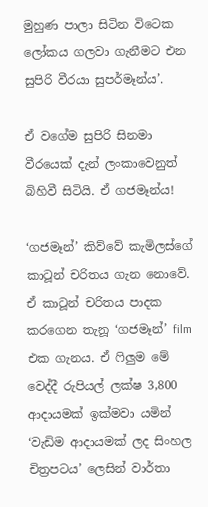මුහුණ පාලා සිටින විටෙක ලෝකය ගලවා ගැනීමට එන සුපිරි වීරයා සුපර්මෑන්ය’.

ඒ වගේම සුපිරි සිනමා වීරයෙක් දැන් ලංකාවෙනුත් බිහිවී සිටියි. ඒ ගජමෑන්ය!

‘ගජමෑන්’ කිව්වේ කැමිලස්ගේ කාටූන් චරිතය ගැන නොවේ. ඒ කාටූන් චරිතය පාදක කරගෙන තැනූ ‘ගජමෑන්’ film එක ගැනය. ඒ ෆිලුම මේ වෙද්දී රුපියල් ලක්ෂ 3,800 ආදායමක් ඉක්මවා යමින් ‘වැඩිම ආදායමක් ලද සිංහල චිත්‍රපටය’ ලෙසින් වාර්තා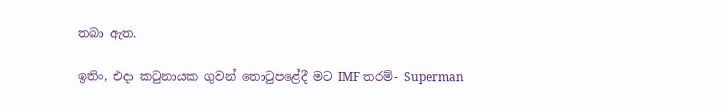තබා ඇත.

ඉතිං, එදා කටුනායක ගුවන් තොටුපළේදී මට IMF තරම්- Superman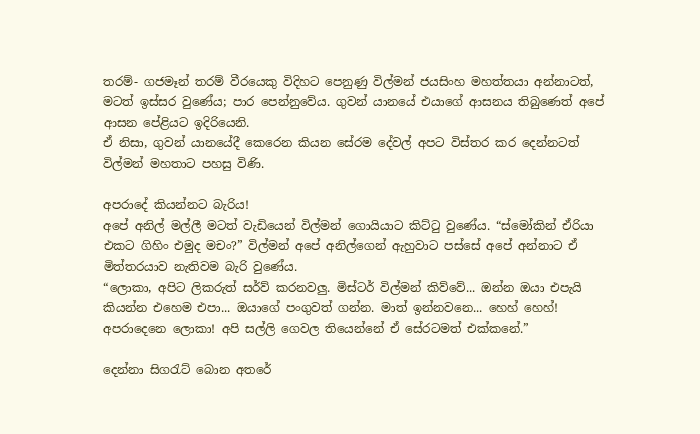තරම්- ගජමෑන් තරම් වීරයෙකු විදිහට පෙනුණු විල්මන් ජයසිංහ මහත්තයා අන්නාටත්, මටත් ඉස්සර වුණේය; පාර පෙන්නුවේය. ගුවන් යානයේ එයාගේ ආසනය තිබුණෙත් අපේ ආසන පේළියට ඉදිරියෙනි.
ඒ නිසා, ගුවන් යානයේදී කෙරෙන කියන සේරම දේවල් අපට විස්තර කර දෙන්නටත් විල්මන් මහතාට පහසු විණි.

අපරාදේ කියන්නට බැරිය!
අපේ අනිල් මල්ලී මටත් වැඩියෙන් විල්මන් ගොයියාට කිට්ටු වුණේය. “ස්මෝකින් ඒරියා එකට ගිහිං එමුද මචං?” විල්මන් අපේ අනිල්ගෙන් ඇහුවාට පස්සේ අපේ අන්නාට ඒ මිත්තරයාව නැතිවම බැරි වුණේය.
“ලොකා, අපිට ලිකරුත් සර්ව් කරනවලු. මිස්ටර් විල්මන් කිව්වේ... ඔන්න ඔයා එපැයි කියන්න එහෙම එපා... ඔයාගේ පංගුවත් ගන්න. මාත් ඉන්නවනෙ... හෙහ් හෙහ්! අපරාදෙනෙ ලොකා! අපි සල්ලි ගෙවල තියෙන්නේ ඒ සේරටමත් එක්කනේ.”

දෙන්නා සිගරැට් බොන අතරේ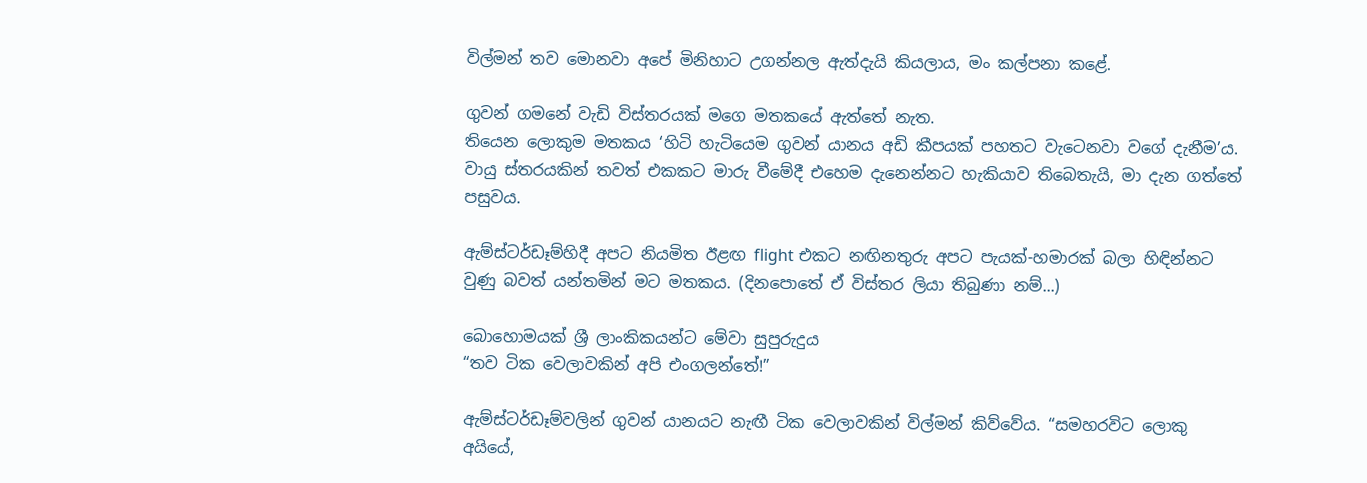විල්මන් තව මොනවා අපේ මිනිහාට උගන්නල ඇත්දැයි කියලාය, මං කල්පනා කළේ.

ගුවන් ගමනේ වැඩි විස්තරයක් මගෙ මතකයේ ඇත්තේ නැත.
තියෙන ලොකුම මතකය ‘හිටි හැටියෙම ගුවන් යානය අඩි කීපයක් පහතට වැටෙනවා වගේ දැනීම’ය. වායු ස්තරයකින් තවත් එකකට මාරු වීමේදී එහෙම දැනෙන්නට හැකියාව තිබෙතැයි, මා දැන ගත්තේ පසුවය.

ඇම්ස්ටර්ඩෑම්හිදී අපට නියමිත ඊළඟ flight එකට නඟිනතුරු අපට පැයක්-හමාරක් බලා හිඳින්නට වුණු බවත් යන්තමින් මට මතකය. (දිනපොතේ ඒ විස්තර ලියා තිබුණා නම්...)

බොහොමයක් ශ්‍රී ලාංකිකයන්ට මේවා සුපුරුදුය
“තව ටික වෙලාවකින් අපි එංගලන්තේ!”

ඇම්ස්ටර්ඩෑම්වලින් ගුවන් යානයට නැඟී ටික වෙලාවකින් විල්මන් කිව්වේය. “සමහරවිට ලොකු අයියේ,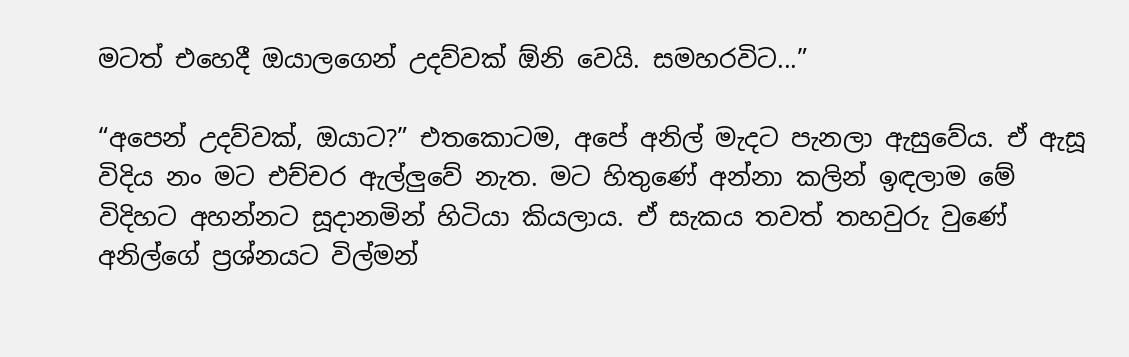මටත් එහෙදී ඔයාලගෙන් උදව්වක් ඕනි වෙයි. සමහරවිට...”

“අපෙන් උදව්වක්, ඔයාට?” එතකොටම, අපේ අනිල් මැදට පැනලා ඇසුවේය. ඒ ඇසූ විදිය නං මට එච්චර ඇල්ලුවේ නැත. මට හිතුණේ අන්නා කලින් ඉඳලාම මේ විදිහට අහන්නට සූදානමින් හිටියා කියලාය. ඒ සැකය තවත් තහවුරු වුණේ අනිල්ගේ ප්‍රශ්නයට විල්මන්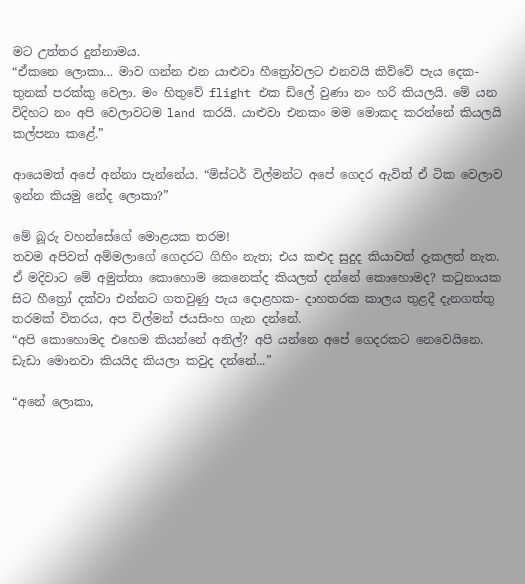මට උත්තර දුන්නාමය.
“ඒකනෙ ලොකා... මාව ගන්න එන යාළුවා හීත්‍රෝවලට එනවයි කිව්වේ පැය දෙක-තුනක් පරක්කු වෙලා. මං හිතුවේ flight එක ඩිලේ වුණා නං හරි කියලයි. මේ යන විදිහට නං අපි වෙලාවටම land කරයි. යාළුවා එනකං මම මොකද කරන්නේ කියලයි කල්පනා කළේ.”

ආයෙමත් අපේ අන්නා පැන්නේය. “මිස්ටර් විල්මන්ට අපේ ගෙදර ඇවිත් ඒ ටික වෙලාව ඉන්න කියමු නේද ලොකා?”

මේ බූරු වහන්සේගේ මොළයක තරම!
තවම අපිවත් අම්මලාගේ ගෙදරට ගිහිං නැත; එය කළුද සුදුද කියාවත් දැකලත් නැත.
ඒ මදිවාට මේ අමුත්තා කොහොම කෙනෙක්ද කියලත් දන්නේ කොහොමද? කටුනායක සිට හීත්‍රෝ දක්වා එන්නට ගතවුණු පැය දොළහක- දාහතරක කාලය තුළදී දැනගත්තු තරමක් විතරය, අප විල්මන් ජයසිංහ ගැන දන්නේ.
“අපි කොහොමද එහෙම කියන්නේ අනිල්? අපි යන්නෙ අපේ ගෙදරකට නෙවෙයිනෙ. ඩැඩා මොනවා කියයිද කියලා කවුද දන්නේ...”

“අනේ ලොකා,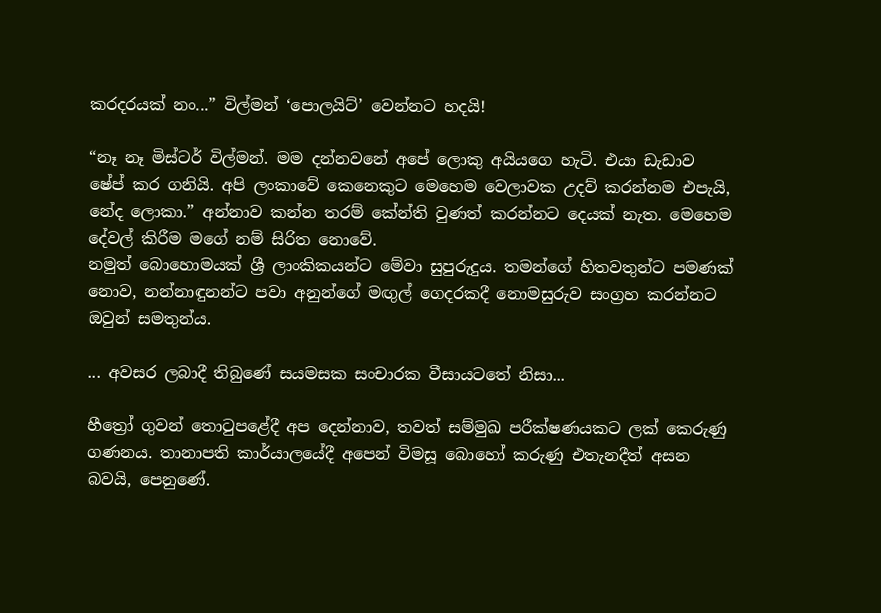කරදරයක් නං...” විල්මන් ‘පොලයිට්’ වෙන්නට හදයි!

“නෑ නෑ මිස්ටර් විල්මන්. මම දන්නවනේ අපේ ලොකු අයියගෙ හැටි. එයා ඩැඩාව ෂේප් කර ගනියි. අපි ලංකාවේ කෙනෙකුට මෙහෙම වෙලාවක උදව් කරන්නම එපැයි, නේද ලොකා.” අන්නාව කන්න තරම් කේන්ති වුණත් කරන්නට දෙයක් නැත. මෙහෙම දේවල් කිරීම මගේ නම් සිරිත නොවේ.
නමුත් බොහොමයක් ශ්‍රී ලාංකිකයන්ට මේවා සුපුරුදුය. තමන්ගේ හිතවතුන්ට පමණක් නොව, නන්නාඳුනන්ට පවා අනුන්ගේ මඟුල් ගෙදරකදී නොමසුරුව සංග්‍රහ කරන්නට ඔවුන් සමතුන්ය.

... අවසර ලබාදී තිබුණේ සයමසක සංචාරක වීසායටතේ නිසා...

හීත්‍රෝ ගුවන් තොටුපළේදී අප දෙන්නාව, තවත් සම්මුඛ පරීක්ෂණයකට ලක් කෙරුණු ගණනය. තානාපති කාර්යාලයේදී අපෙන් විමසූ බොහෝ කරුණු එතැනදීත් අසන බවයි, පෙනුණේ.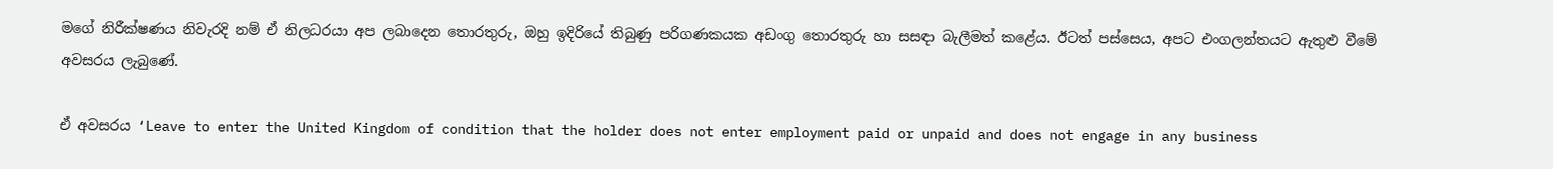මගේ නිරීක්ෂණය නිවැරදි නම් ඒ නිලධරයා අප ලබාදෙන තොරතුරු, ඔහු ඉදිරියේ තිබුණු පරිගණකයක අඩංගු තොරතුරු හා සසඳා බැලීමත් කළේය. ඊටත් පස්සෙය, අපට එංගලන්තයට ඇතුළු වීමේ අවසරය ලැබුණේ.

ඒ අවසරය ‘Leave to enter the United Kingdom of condition that the holder does not enter employment paid or unpaid and does not engage in any business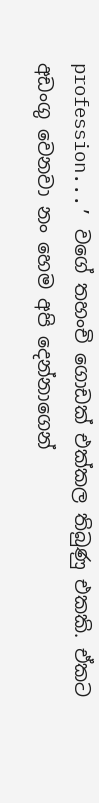profession...’ වගේ තහංචි ගොඩක් එක්කල තිබුණු එකකි. ඒකට අඩංගු වෙනවා නං හෙම අපි දෙන්නාගෙන්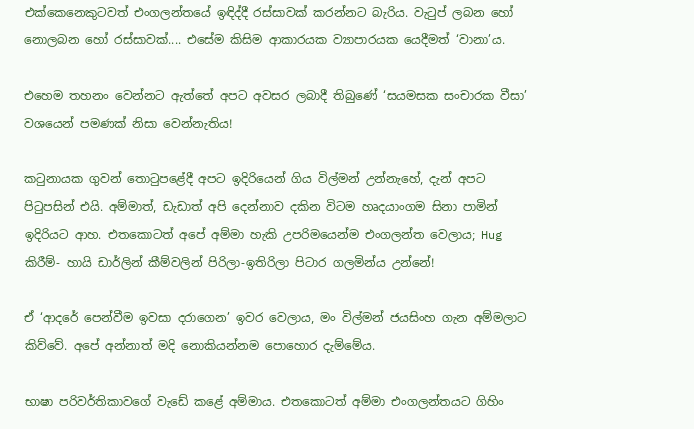එක්කෙනෙකුටවත් එංගලන්තයේ ඉඳිද්දී රස්සාවක් කරන්නට බැරිය. වැටුප් ලබන හෝ නොලබන හෝ රස්සාවක්.... එසේම කිසිම ආකාරයක ව්‍යාපාරයක යෙදීමත් ‘වානා’ය.

එහෙම තහනං වෙන්නට ඇත්තේ අපට අවසර ලබාදී තිබුණේ ‘සයමසක සංචාරක වීසා’ වශයෙන් පමණක් නිසා වෙන්නැතිය!

කටුනායක ගුවන් තොටුපළේදී අපට ඉදිරියෙන් ගිය විල්මන් උන්නැහේ, දැන් අපට පිටුපසින් එයි. අම්මාත්, ඩැඩාත් අපි දෙන්නාව දකින විටම හෘදයාංගම සිනා පාමින් ඉදිරියට ආහ. එතකොටත් අපේ අම්මා හැකි උපරිමයෙන්ම එංගලන්ත වෙලාය; Hug කිරීම්- හායි ඩාර්ලින් කීම්වලින් පිරිලා-ඉතිරිලා පිටාර ගලමින්ය උන්නේ!

ඒ ‘ආදරේ පෙන්වීම ඉවසා දරාගෙන’ ඉවර වෙලාය, මං විල්මන් ජයසිංහ ගැන අම්මලාට කිව්වේ. අපේ අන්නාත් මදි නොකියන්නම පොහොර දැම්මේය.

භාෂා පරිවර්තිකාවගේ වැඩේ කළේ අම්මාය. එතකොටත් අම්මා එංගලන්තයට ගිහිං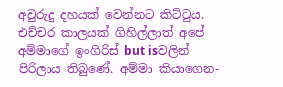අවුරුදු දහයක් වෙන්නට කිට්ටුය. එච්චර කාලයක් ගිහිල්ලාත් අපේ අම්මාගේ ඉංගිරිස් but isවලින් පිරිලාය තිබුණේ. අම්මා කියාගෙන-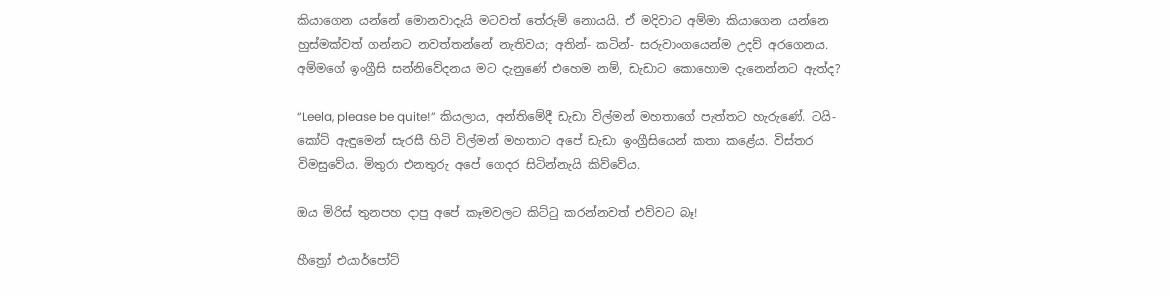කියාගෙන යන්නේ මොනවාදැයි මටවත් තේරුම් නොයයි. ඒ මදිවාට අම්මා කියාගෙන යන්නෙ හුස්මක්වත් ගන්නට නවත්තන්නේ නැතිවය; අතින්- කටින්- සරුවාංගයෙන්ම උදව් අරගෙනය.
අම්මගේ ඉංග්‍රීසි සන්නිවේදනය මට දැනුණේ එහෙම නම්, ඩැඩාට කොහොම දැනෙන්නට ඇත්ද?

“Leela, please be quite!” කියලාය, අන්තිමේදී ඩැඩා විල්මන් මහතාගේ පැත්තට හැරුණේ. ටයි-කෝට් ඇඳුමෙන් සැරසී හිටි විල්මන් මහතාට අපේ ඩැඩා ඉංග්‍රීසියෙන් කතා කළේය. විස්තර විමසුවේය. මිතුරා එනතුරු අපේ ගෙදර සිටින්නැයි කිව්වේය.

ඔය මිරිස් තුනපහ දාපු අපේ කෑමවලට කිට්ටු කරන්නවත් එව්වට බෑ!

හීත්‍රෝ එයාර්පෝට්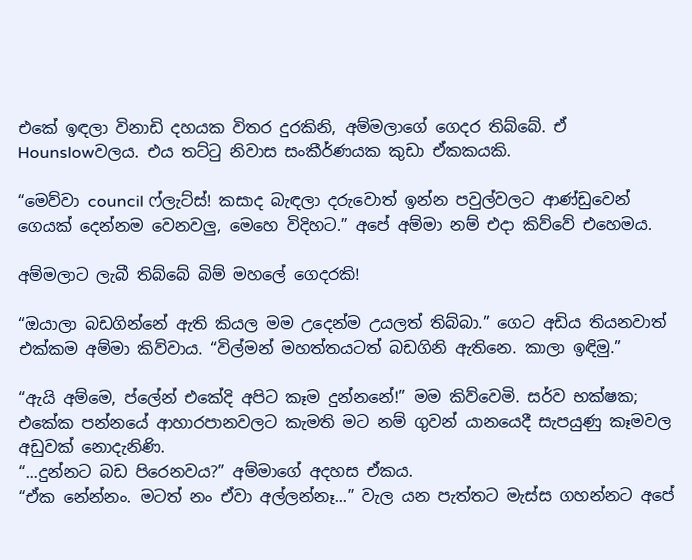එකේ ඉඳලා විනාඩි දහයක විතර දුරකිනි, අම්මලාගේ ගෙදර තිබ්බේ. ඒ Hounslowවලය. එය තට්ටු නිවාස සංකීර්ණයක කුඩා ඒකකයකි.

“මෙව්වා council ෆ්ලැට්ස්! කසාද බැඳලා දරුවොත් ඉන්න පවුල්වලට ආණ්ඩුවෙන් ගෙයක් දෙන්නම වෙනවලු, මෙහෙ විදිහට.” අපේ අම්මා නම් එදා කිව්වේ එහෙමය.

අම්මලාට ලැබී තිබ්බේ බිම් මහලේ ගෙදරකි!

“ඔයාලා බඩගින්නේ ඇති කියල මම උදෙන්ම උයලත් තිබ්බා.” ගෙට අඩිය තියනවාත් එක්කම අම්මා කිව්වාය. “විල්මන් මහත්තයටත් බඩගිනි ඇතිනෙ. කාලා ඉඳිමු.”

“ඇයි අම්මෙ, ප්ලේන් එකේදි අපිට කෑම දුන්නනේ!” මම කිව්වෙමි. සර්ව භක්ෂක; එකේක පන්නයේ ආහාරපානවලට කැමති මට නම් ගුවන් යානයෙදී සැපයුණු කෑමවල අඩුවක් නොදැනිණි.
“...දුන්නට බඩ පිරෙනවය?” අම්මාගේ අදහස ඒකය.
“ඒක නේන්නං. මටත් නං ඒවා අල්ලන්නෑ...” වැල යන පැත්තට මැස්ස ගහන්නට අපේ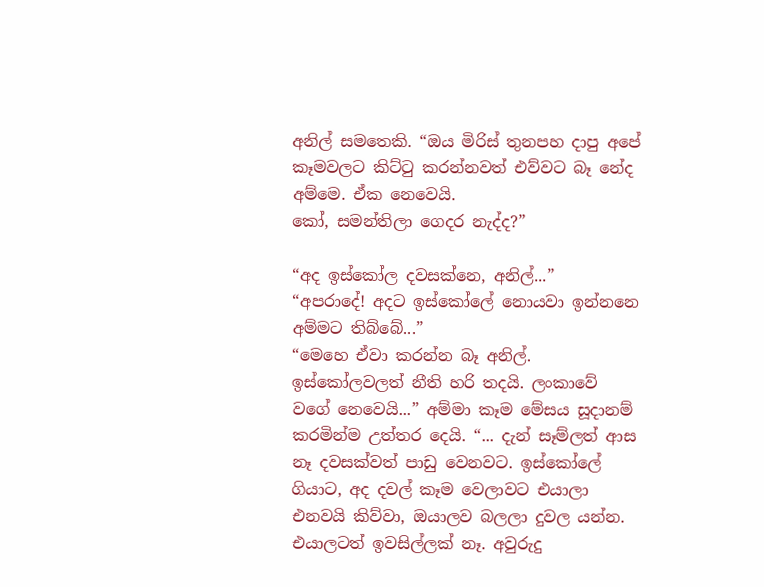අනිල් සමතෙකි. “ඔය මිරිස් තුනපහ දාපු අපේ කෑමවලට කිට්ටු කරන්නවත් එව්වට බෑ නේද අම්මෙ. ඒක නෙවෙයි.
කෝ, සමන්තිලා ගෙදර නැද්ද?”

“අද ඉස්කෝල දවසක්නෙ, අනිල්...”
“අපරාදේ! අදට ඉස්කෝලේ නොයවා ඉන්නනෙ අම්මට තිබ්බේ...”
“මෙහෙ ඒවා කරන්න බෑ අනිල්. ඉස්කෝලවලත් නීති හරි තදයි. ලංකාවේ වගේ නෙවෙයි...” අම්මා කෑම මේසය සූදානම් කරමින්ම උත්තර දෙයි. “... දැන් සෑම්ලත් ආස නෑ දවසක්වත් පාඩු වෙනවට. ඉස්කෝලේ ගියාට, අද දවල් කෑම වෙලාවට එයාලා එනවයි කිව්වා, ඔයාලව බලලා දුවල යන්න. එයාලටත් ඉවසිල්ලක් නෑ. අවුරුදු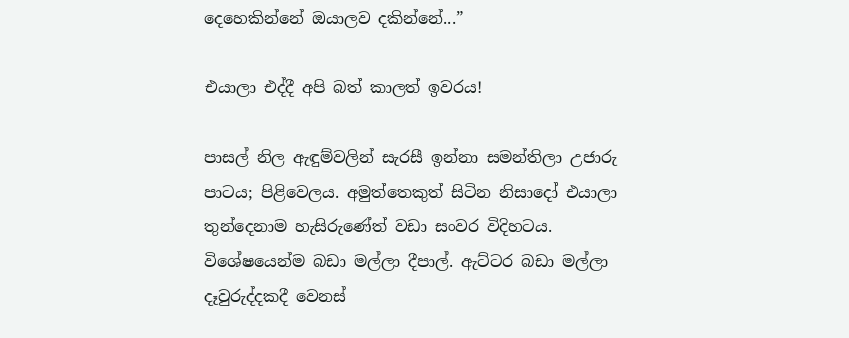දෙහෙකින්නේ ඔයාලව දකින්නේ...”

එයාලා එද්දී අපි බත් කාලත් ඉවරය!

පාසල් නිල ඇඳුම්වලින් සැරසී ඉන්නා සමන්තිලා උජාරු පාටය; පිළිවෙලය. අමුත්තෙකුත් සිටින නිසාදෝ එයාලා තුන්දෙනාම හැසිරුණේත් වඩා සංවර විදිහටය. විශේෂයෙන්ම බඩා මල්ලා දීපාල්. ඇට්ටර බඩා මල්ලා දෑවුරුද්දකදී වෙනස්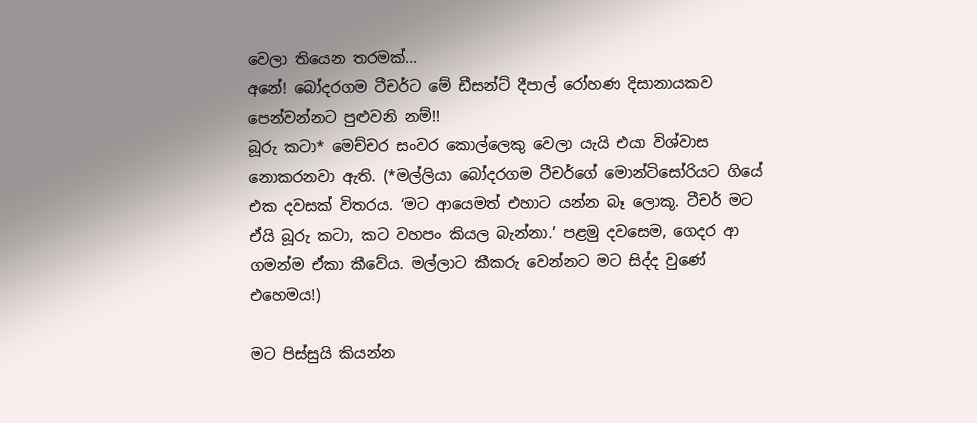වෙලා තියෙන තරමක්...
අනේ! බෝදරගම ටීචර්ට මේ ඩීසන්ට් දීපාල් රෝහණ දිසානායකව පෙන්වන්නට පුළුවනි නම්!!
බූරු කටා* මෙච්චර සංවර කොල්ලෙකු වෙලා යැයි එයා විශ්වාස නොකරනවා ඇති. (*මල්ලියා බෝදරගම ටීචර්ගේ මොන්ටිසෝරියට ගියේ එක දවසක් විතරය. ‘මට ආයෙමත් එහාට යන්න බෑ ලොකූ. ටීචර් මට ඒයි බූරු කටා, කට වහපං කියල බැන්නා.’ පළමු දවසෙම, ගෙදර ආ ගමන්ම ඒකා කීවේය. මල්ලාට කීකරු වෙන්නට මට සිද්ද වුණේ එහෙමය!)

මට පිස්සුයි කියන්න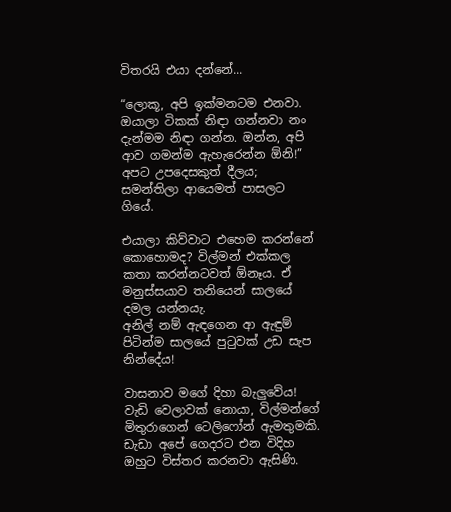විතරයි එයා දන්නේ...

“ලොකූ, අපි ඉක්මනටම එනවා. ඔයාලා ටිකක් නිඳා ගන්නවා නං දැන්මම නිඳා ගන්න. ඔන්න, අපි ආව ගමන්ම ඇහැරෙන්න ඕනි!” අපට උපදෙසකුත් දීලය; සමන්තිලා ආයෙමත් පාසලට ගියේ.

එයාලා කිව්වාට එහෙම කරන්නේ කොහොමද? විල්මන් එක්කල කතා කරන්නටවත් ඕනෑය. ඒ මනුස්සයාව තනියෙන් සාලයේ දමල යන්නයැ.
අනිල් නම් ඇඳගෙන ආ ඇඳුම් පිටින්ම සාලයේ පුටුවක් උඩ සැප නින්දේය!

වාසනාව මගේ දිහා බැලුවේය! වැඩි වෙලාවක් නොයා, විල්මන්ගේ මිතුරාගෙන් ටෙලිෆෝන් ඇමතුමකි. ඩැඩා අපේ ගෙදරට එන විදිහ ඔහුට විස්තර කරනවා ඇසිණි.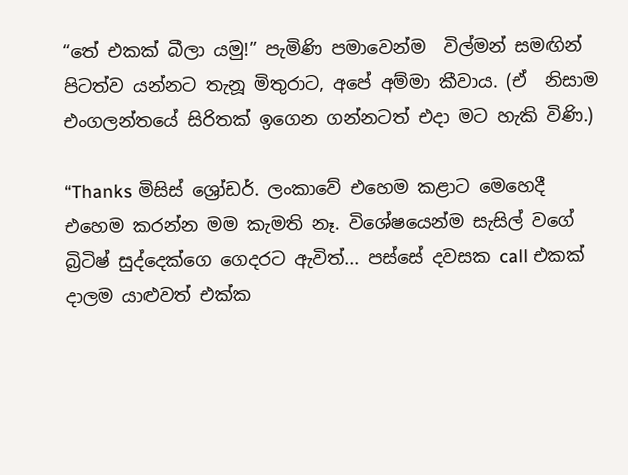“තේ එකක් බීලා යමු!” පැමිණි පමාවෙන්ම  විල්මන් සමඟින් පිටත්ව යන්නට තැනූ මිතුරාට, අපේ අම්මා කීවාය. (ඒ  නිසාම එංගලන්තයේ සිරිතක් ඉගෙන ගන්නටත් එදා මට හැකි විණි.)

“Thanks මිසිස් ශ්‍රෝඩර්. ලංකාවේ එහෙම කළාට මෙහෙදී එහෙම කරන්න මම කැමති නෑ. විශේෂයෙන්ම සැසිල් වගේ බ්‍රිටිෂ් සුද්දෙක්ගෙ ගෙදරට ඇවිත්... පස්සේ දවසක call එකක් දාලම යාළුවත් එක්ක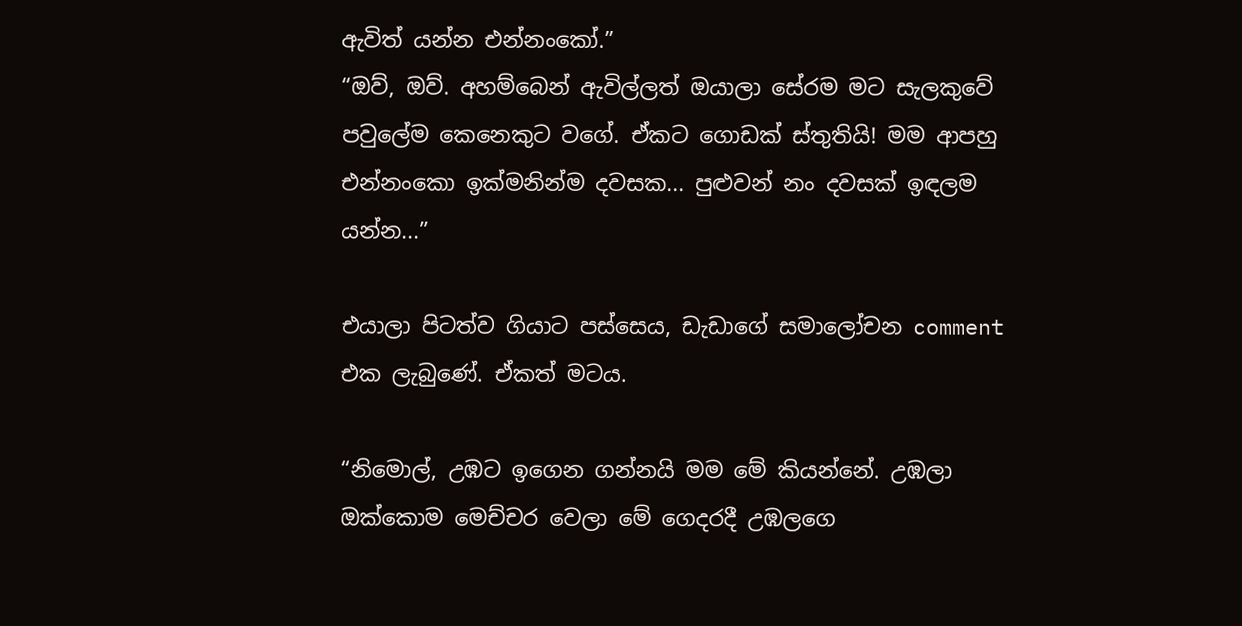ඇවිත් යන්න එන්නංකෝ.”
“ඔව්, ඔව්. අහම්බෙන් ඇවිල්ලත් ඔයාලා සේරම මට සැලකුවේ පවුලේම කෙනෙකුට වගේ. ඒකට ගොඩක් ස්තුතියි! මම ආපහු එන්නංකො ඉක්මනින්ම දවසක... පුළුවන් නං දවසක් ඉඳලම යන්න...”

එයාලා පිටත්ව ගියාට පස්සෙය, ඩැඩාගේ සමාලෝචන comment එක ලැබුණේ. ඒකත් මටය.

“නිමොල්, උඹට ඉගෙන ගන්නයි මම මේ කියන්නේ. උඹලා ඔක්කොම මෙච්චර වෙලා මේ ගෙදරදී උඹලගෙ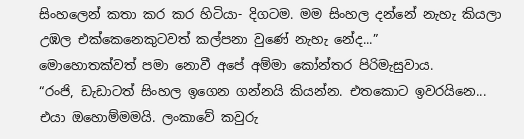සිංහලෙන් කතා කර කර හිටියා- දිගටම. මම සිංහල දන්නේ නැහැ කියලා උඹල එක්කෙනෙකුටවත් කල්පනා වුණේ නැහැ නේද...”
මොහොතක්වත් පමා නොවී අපේ අම්මා කෝන්තර පිරිමැසුවාය.
“රංජි, ඩැඩාටත් සිංහල ඉගෙන ගන්නයි කියන්න. එතකොට ඉවරයිනෙ...
එයා ඔහොම්මමයි. ලංකාවේ කවුරු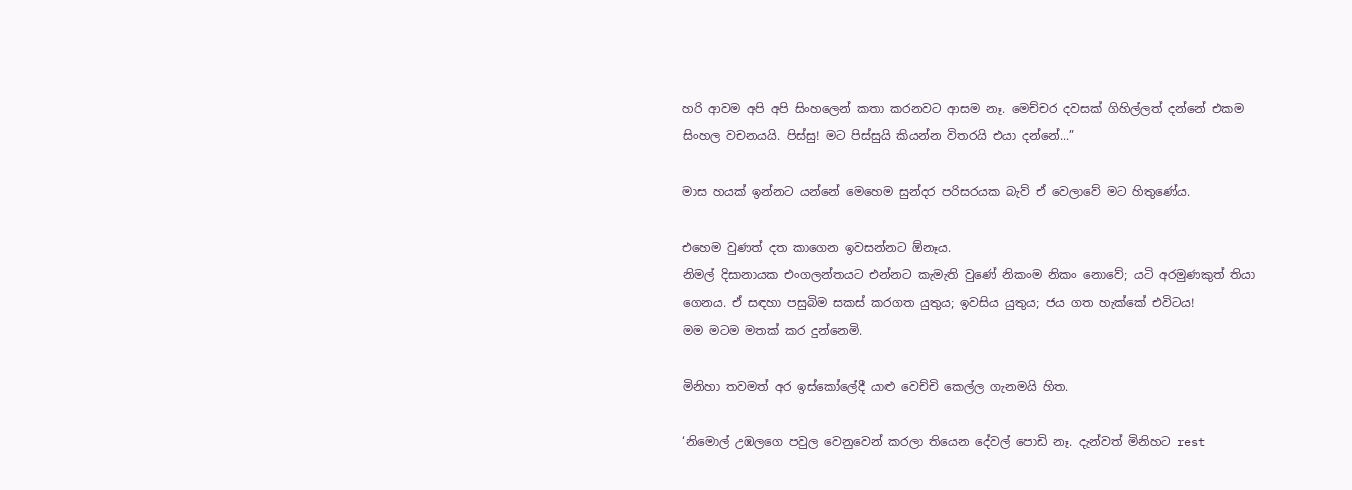හරි ආවම අපි අපි සිංහලෙන් කතා කරනවට ආසම නෑ. මෙච්චර දවසක් ගිහිල්ලත් දන්නේ එකම සිංහල වචනයයි. පිස්සු! මට පිස්සුයි කියන්න විතරයි එයා දන්නේ...”

මාස හයක් ඉන්නට යන්නේ මෙහෙම සුන්දර පරිසරයක බැව් ඒ වෙලාවේ මට හිතුණේය.

එහෙම වුණත් දත කාගෙන ඉවසන්නට ඕනෑය.
නිමල් දිසානායක එංගලන්තයට එන්නට කැමැති වුණේ නිකංම නිකං නොවේ; යටි අරමුණකුත් තියා ගෙනය. ඒ සඳහා පසුබිම සකස් කරගත යුතුය; ඉවසිය යුතුය; ජය ගත හැක්කේ එවිටය!
මම මටම මතක් කර දුන්නෙමි.

මිනිහා තවමත් අර ඉස්කෝලේදී යාළු වෙච්චි කෙල්ල ගැනමයි හිත.

‘නිමොල් උඹලගෙ පවුල වෙනුවෙන් කරලා තියෙන දේවල් පොඩි නෑ. දැන්වත් මිනිහට rest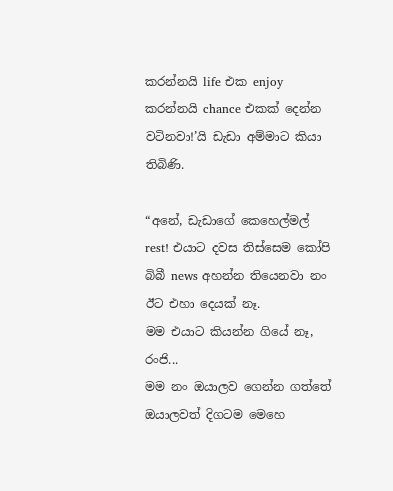කරන්නයි life එක enjoy කරන්නයි chance එකක් දෙන්න වටිනවා!’යි ඩැඩා අම්මාට කියා තිබිණි.

“අනේ, ඩැඩාගේ කෙහෙල්මල් rest! එයාට දවස තිස්සෙම කෝපි බිබී news අහන්න තියෙනවා නං ඊට එහා දෙයක් නෑ.
මම එයාට කියන්න ගියේ නෑ, රංජි...
මම නං ඔයාලව ගෙන්න ගත්තේ ඔයාලවත් දිගටම මෙහෙ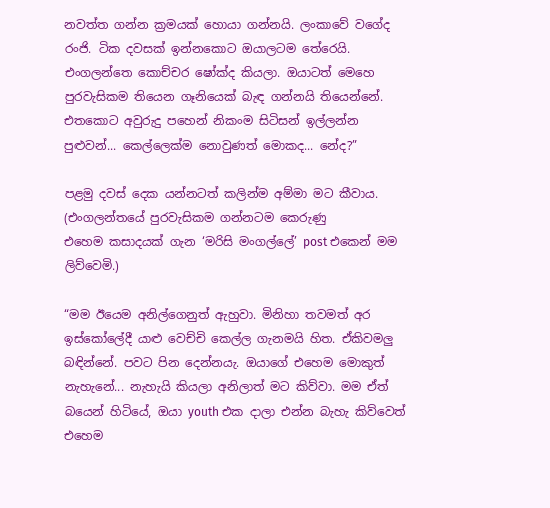නවත්ත ගන්න ක්‍රමයක් හොයා ගන්නයි. ලංකාවේ වගේද රංජි. ටික දවසක් ඉන්නකොට ඔයාලටම තේරෙයි. එංගලන්තෙ කොච්චර ෂෝක්ද කියලා. ඔයාටත් මෙහෙ පුරවැසිකම තියෙන ගෑනියෙක් බැඳ ගන්නයි තියෙන්නේ. එතකොට අවුරුදු පහෙන් නිකංම සිටිසන් ඉල්ලන්න පුළුවන්... කෙල්ලෙක්ම නොවුණත් මොකද... නේද?”

පළමු දවස් දෙක යන්නටත් කලින්ම අම්මා මට කීවාය.
(එංගලන්තයේ පුරවැසිකම ගන්නටම කෙරුණු
එහෙම කසාදයක් ගැන ‘මරිසි මංගල්ලේ’ post එකෙන් මම ලිව්වෙමි.)

“මම ඊයෙම අනිල්ගෙනුත් ඇහුවා. මිනිහා තවමත් අර ඉස්කෝලේදී යාළු වෙච්චි කෙල්ල ගැනමයි හිත. ඒකිවමලු බඳින්නේ. පවට පින දෙන්නයැ. ඔයාගේ එහෙම මොකුත් නැහැනේ... නැහැයි කියලා අනිලාත් මට කිව්වා. මම ඒත් බයෙන් හිටියේ, ඔයා youth එක දාලා එන්න බැහැ කිව්වෙත් එහෙම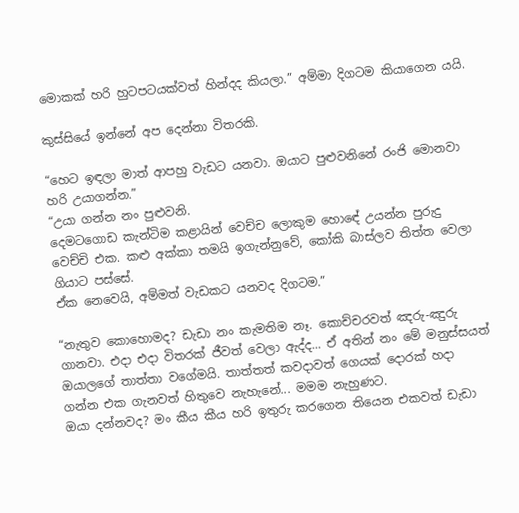මොකක් හරි හුටපටයක්වත් හින්දද කියලා.” අම්මා දිගටම කියාගෙන යයි.

කුස්සියේ ඉන්නේ අප දෙන්නා විතරකි.

“හෙට ඉඳලා මාත් ආපහු වැඩට යනවා. ඔයාට පුළුවනිනේ රංජි මොනවා හරි උයාගන්න.”
“උයා ගන්න නං පුළුවනි.
දෙමටගොඩ කැන්ටිම කළායින් වෙච්ච ලොකුම හොඳේ උයන්න පුරුදු වෙච්චි එක. කළු අක්කා තමයි ඉගැන්නුවේ, කෝකි බාස්ලව තිත්ත වෙලා ගියාට පස්සේ.
ඒක නෙවෙයි, අම්මත් වැඩකට යනවද දිගටම.”

“නැතුව කොහොමද? ඩැඩා නං කැමතිම නෑ. කොච්චරවත් ඤරු-ඤුරු ගානවා. එදා එදා විතරක් ජීවත් වෙලා ඇද්ද... ඒ අතින් නං මේ මනුස්සයත් ඔයාලගේ තාත්තා වගේමයි. තාත්තත් කවදාවත් ගෙයක් දොරක් හදා ගන්න එක ගැනවත් හිතුවෙ නැහැනේ... මමම නැහුණට.
ඔයා දන්නවද? මං කීය කීය හරි ඉතුරු කරගෙන තියෙන එකවත් ඩැඩා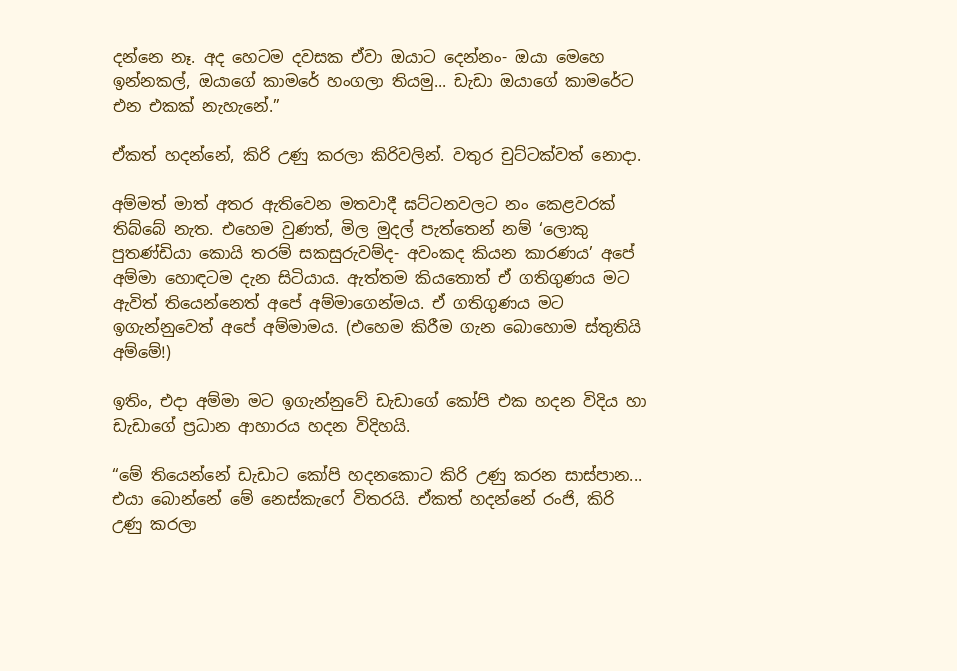දන්නෙ නෑ. අද හෙටම දවසක ඒවා ඔයාට දෙන්නං- ඔයා මෙහෙ ඉන්නකල්, ඔයාගේ කාමරේ හංගලා තියමු... ඩැඩා ඔයාගේ කාමරේට එන එකක් නැහැනේ.”

ඒකත් හදන්නේ, කිරි උණු කරලා කිරිවලින්. වතුර චුට්ටක්වත් නොදා.

අම්මත් මාත් අතර ඇතිවෙන මතවාදී ඝට්ටනවලට නං කෙළවරක් තිබ්බේ නැත. එහෙම වුණත්, මිල මුදල් පැත්තෙන් නම් ‘ලොකු පුතණ්ඩියා කොයි තරම් සකසුරුවම්ද- අවංකද කියන කාරණය’ අපේ අම්මා හොඳටම දැන සිටියාය. ඇත්තම කියතොත් ඒ ගතිගුණය මට ඇවිත් තියෙන්නෙත් අපේ අම්මාගෙන්මය. ඒ ගතිගුණය මට ඉගැන්නුවෙත් අපේ අම්මාමය. (එහෙම කිරීම ගැන බොහොම ස්තුතියි අම්මේ!)

ඉතිං, එදා අම්මා මට ඉගැන්නුවේ ඩැඩාගේ කෝපි එක හදන විදිය හා ඩැඩාගේ ප්‍රධාන ආහාරය හදන විදිහයි.

“මේ තියෙන්නේ ඩැඩාට කෝපි හදනකොට කිරි උණු කරන සාස්පාන... එයා බොන්නේ මේ නෙස්කැෆේ විතරයි. ඒකත් හදන්නේ රංජි, කිරි උණු කරලා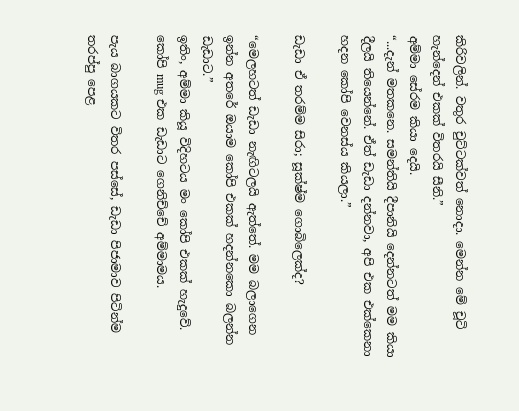කිරිවලින්. වතුර චුට්ටක්වත් නොදා. මෙන්න මේ චූටි හැන්දෙන් එකක් විතරයි සීනි.”
අම්මා සේරම කියා දෙයි.
“...දැන් මතකනෙ. සමන්තියි දීපානියි දෙන්නටත් මම කියා දීලයි තියෙන්නේ. ඒත් ඩැඩා දන්නවා, අපි එක එක්කෙනා හදන කෝපි වෙනස්ය කියලා.”

ඩැඩා ඒ තරම්ම සිරා; සූක්ෂ්ම ගොබිලෙක්ද?

“මෙලහටත් ඩැඩා නැඟිටලයි ඇත්තේ. මම බලාගෙන ඉන්න අතරේ ඔයාම කෝපි එකක් හදන්නකො බලන්න ඩැඩාට.”
ඉතිං, අම්මා කියූ විදිහටය මං කෝපි එකක් හැදුවේ. කෝපි mug එක ඩැඩාට ගෙනිච්චේ අම්මාමය.

පැය බාගයකට විතර පස්සේ, ඩැඩා පිජාමාව පිටින්ම තරප්පු පෙළ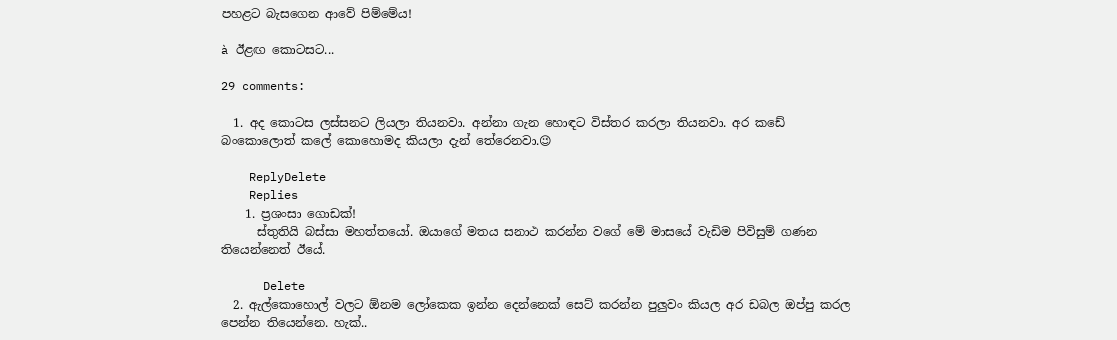පහළට බැසගෙන ආවේ පිම්මේය!

à ඊළඟ කොටසට...

29 comments:

  1. අද කොටස ලස්සනට ලියලා තියනවා. අන්නා ගැන හොඳට විස්තර කරලා තියනවා. අර කඩේ බංකොලොත් කලේ කොහොමද කියලා දැන් තේරෙනවා.😉

    ReplyDelete
    Replies
    1. ප්‍රශංසා ගොඩක්!
      ස්තුතියි බස්සා මහත්තයෝ. ඔයාගේ මතය සනාථ කරන්න වගේ මේ මාසයේ වැඩිම පිවිසුම් ගණන තියෙන්නෙත් ඊයේ.

      Delete
  2. ඇල්කොහොල් වලට ඕනම ලෝකෙක ඉන්න දෙන්නෙක් සෙට් කරන්න පුලුවං කියල අර ඩබල ඔප්පු කරල පෙන්න තියෙන්නෙ. හැක්..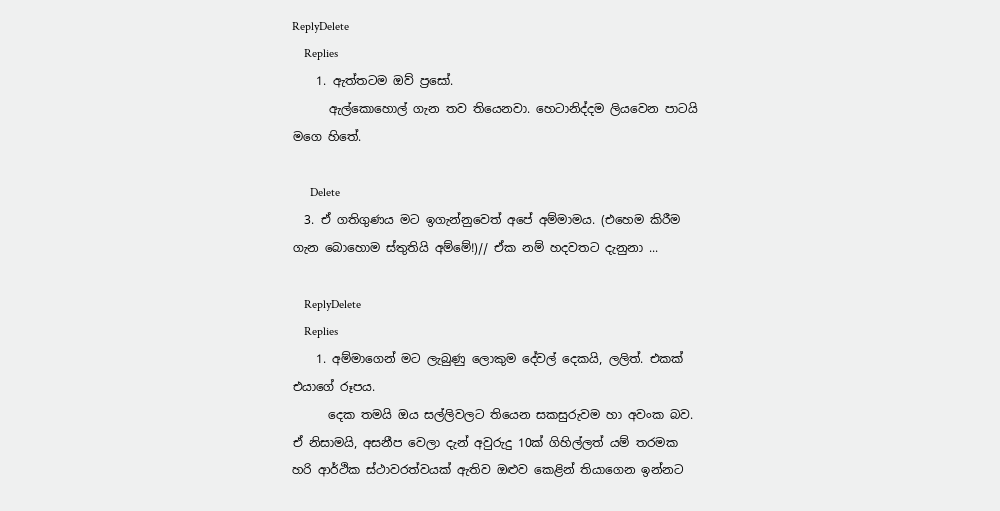ReplyDelete
    Replies
    1. ඇත්තටම ඔව් ප්‍රසෝ.
      ඇල්කොහොල් ගැන තව තියෙනවා. හෙටානිද්දම ලියවෙන පාටයි මගෙ හිතේ.

      Delete
  3. ඒ ගතිගුණය මට ඉගැන්නුවෙත් අපේ අම්මාමය. (එහෙම කිරීම ගැන බොහොම ස්තුතියි අම්මේ!)// ඒක නම් හදවතට දැනුනා ...

    ReplyDelete
    Replies
    1. අම්මාගෙන් මට ලැබුණු ලොකුම දේවල් දෙකයි, ලලිත්. එකක් එයාගේ රූපය.
      දෙක තමයි ඔය සල්ලිවලට තියෙන සකසුරුවම හා අවංක බව. ඒ නිසාමයි, අසනීප වෙලා දැන් අවුරුදු 10ක් ගිහිල්ලත් යම් තරමක හරි ආර්ථික ස්ථාවරත්වයක් ඇතිව ඔළුව කෙළින් තියාගෙන ඉන්නට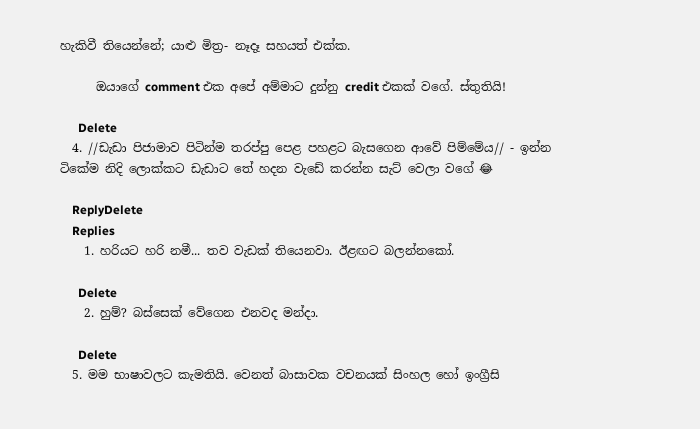හැකිවී තියෙන්නේ; යාළු මිත්‍ර- නෑදෑ සහයත් එක්ක.

      ඔයාගේ comment එක අපේ අම්මාට දුන්නු credit එකක් වගේ. ස්තුතියි!

      Delete
  4. //ඩැඩා පිජාමාව පිටින්ම තරප්පු පෙළ පහළට බැසගෙන ආවේ පිම්මේය// - ඉන්න ටිකේම නිදි ලොක්කට ඩැඩාට තේ හදන වැඩේ කරන්න සැට් වෙලා වගේ 😂

    ReplyDelete
    Replies
    1. හරියට හරි නමී... තව වැඩක් තියෙනවා. ඊළඟට බලන්නකෝ.

      Delete
    2. හුම්? බස්සෙක් වේගෙන එනවද මන්දා.

      Delete
  5. මම භාෂාවලට කැමතියි. වෙනත් බාසාවක වචනයක් සිංහල හෝ ඉංග්‍රීසි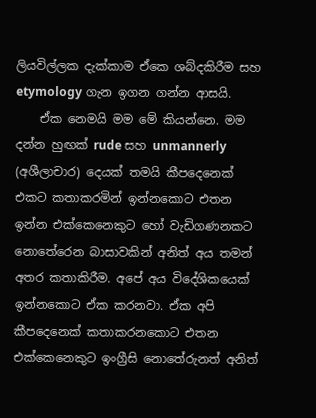ලියවිල්ලක දැක්කාම ඒකෙ ශබ්දකිරීම සහ etymology ගැන ඉගන ගන්න ආසයි.
    ඒක නෙමයි මම මේ කියන්නෙ. මම දන්න හුඟක් rude සහ unmannerly (අශීලාචාර) දෙයක් තමයි කීපදෙනෙක් එකට කතාකරමින් ඉන්නකොට එතන ඉන්න එක්කෙනෙකුට හෝ වැඩිගණනකට නොතේරෙන බාසාවකින් අනිත් අය තමන් අතර කතාකිරීම. අපේ අය විදේශිකයෙක් ඉන්නකොට ඒක කරනවා. ඒක අපි කීපදෙනෙක් කතාකරනකොට එතන එක්කෙනෙකුට ඉංග්‍රීසි නොතේරුනත් අනිත්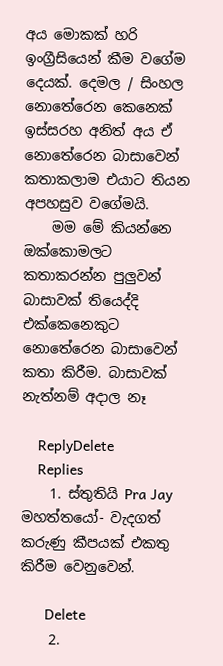අය මොකක් හරි ඉංග්‍රීසියෙන් කීම වගේම දෙයක්. දෙමල / සිංහල නොතේරෙන කෙනෙක් ඉස්සරහ අනිත් අය ඒ නොතේරෙන බාසාවෙන් කතාකලාම එයාට තියන අපහසුව වගේමයි.
    මම මේ කියන්නෙ ඔක්කොමලට කතාකරන්න පුලුවන් බාසාවක් තියෙද්දි එක්කෙනෙකුට නොතේරෙන බාසාවෙන් කතා කිරීම. බාසාවක් නැත්නම් අදාල නෑ

    ReplyDelete
    Replies
    1. ස්තුතියි Pra Jay මහත්තයෝ- වැදගත් කරුණු කීපයක් එකතු කිරීම වෙනුවෙන්.

      Delete
    2.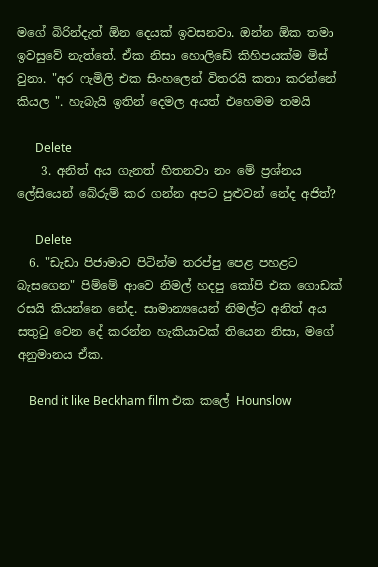මගේ බිරින්දැත් ඕන දෙයක් ඉවසනවා. ඔන්න ඕක තමා ඉවසුවේ නැත්තේ. ඒක නිසා හොලිඩේ කිහිපයක්ම මිස් වුනා. "අර ෆැමිලි එක සිංහලෙන් විතරයි කතා කරන්නේ කියල ". හැබැයි ඉතින් දෙමල අයත් එහෙමම තමයි

      Delete
    3. අනිත් අය ගැනත් හිතනවා නං මේ ප්‍රශ්නය ලේසියෙන් බේරුම් කර ගන්න අපට පුළුවන් නේද අජිත්?

      Delete
  6. "ඩැඩා පිජාමාව පිටින්ම තරප්පු පෙළ පහළට බැසගෙන" පිම්මේ ආවෙ නිමල් හදපු කෝපි එක ගොඩක් රසයි කියන්නෙ නේද. සාමාන්‍යයෙන් නිමල්ට අනිත් අය සතුටු වෙන දේ කරන්න හැකියාවක් තියෙන නිසා, මගේ අනුමානය ඒක.

    Bend it like Beckham film එක කලේ Hounslow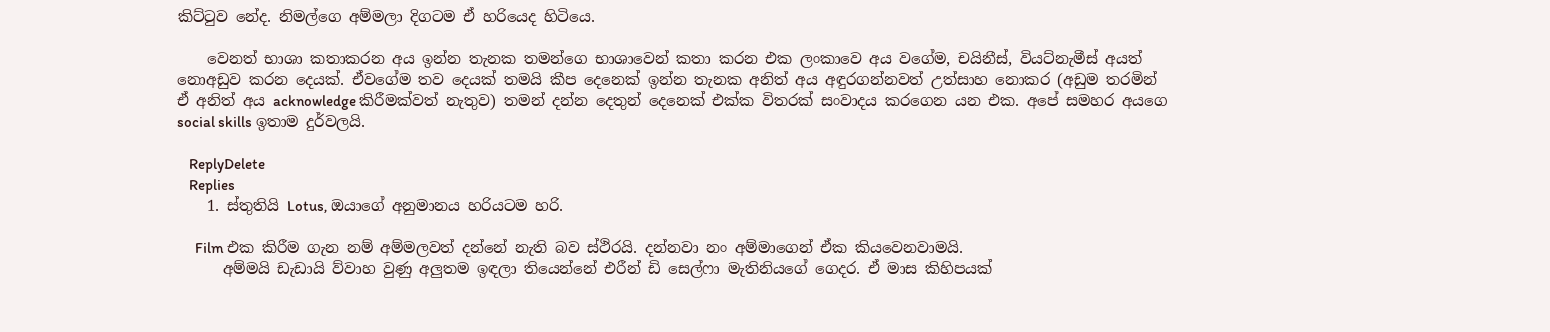කිට්ටුව නේද. නිමල්ගෙ අම්මලා දිගටම ඒ හරියෙද හිටියෙ.

    වෙනත් භාශා කතාකරන අය ඉන්න තැනක තමන්ගෙ භාශාවෙන් කතා කරන එක ලංකාවෙ අය වගේම, චයිනීස්, වියට්නැමීස් අයත් නොඅඩුව කරන දෙයක්. ඒවගේම තව දෙයක් තමයි කීප දෙනෙක් ඉන්න තැනක අනිත් අය අඳුරගන්නවත් උත්සාහ නොකර (අඩුම තරමින් ඒ අනිත් අය acknowledge කිරීමක්වත් නැතුව) තමන් දන්න දෙතුන් දෙනෙක් එක්ක විතරක් සංවාදය කරගෙන යන එක. අපේ සමහර අයගෙ social skills ඉතාම දුර්වලයි.

    ReplyDelete
    Replies
    1. ස්තුතියි Lotus, ඔයාගේ අනුමානය හරියටම හරි.

      Film එක කිරීම ගැන නම් අම්මලවත් දන්නේ නැති බව ස්ථිරයි. දන්නවා නං අම්මාගෙන් ඒක කියවෙනවාමයි.
      අම්මයි ඩැඩායි ව්වාහ වුණු අලුතම ඉඳලා තියෙන්නේ එරීන් ඩි සෙල්ෆා මැතිනියගේ ගෙදර. ඒ මාස කිහිපයක්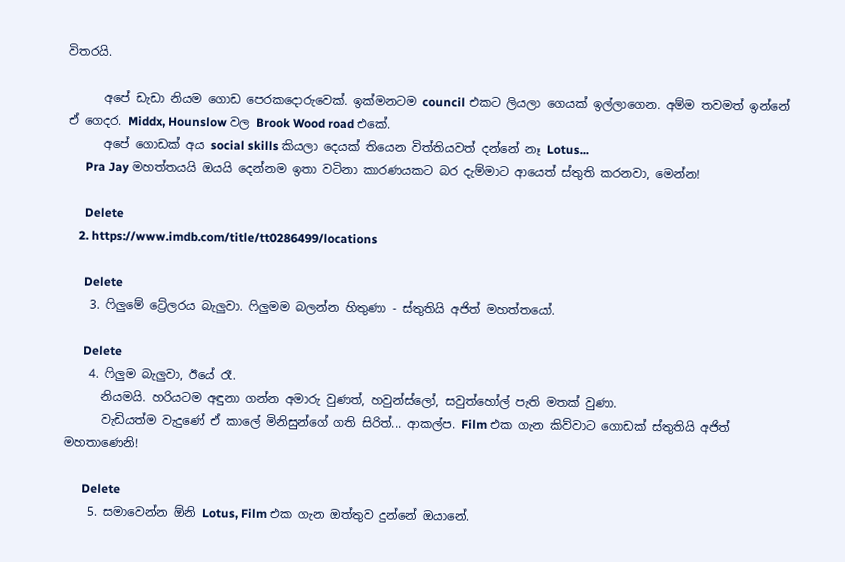විතරයි.

      අපේ ඩැඩා නියම ගොඩ පෙරකදොරුවෙක්. ඉක්මනටම council එකට ලියලා ගෙයක් ඉල්ලාගෙන. අම්ම තවමත් ඉන්නේ ඒ ගෙදර. Middx, Hounslow වල Brook Wood road එකේ.
      අපේ ගොඩක් අය social skills කියලා දෙයක් තියෙන විත්තියවත් දන්නේ නෑ Lotus...
      Pra Jay මහත්තයයි ඔයයි දෙන්නම ඉතා වටිනා කාරණයකට බර දැම්මාට ආයෙත් ස්තුති කරනවා, මෙන්න!

      Delete
    2. https://www.imdb.com/title/tt0286499/locations

      Delete
    3. ෆිලුමේ ට්‍රේලරය බැලුවා. ෆිලුමම බලන්න හිතුණා - ස්තුතියි අජිත් මහත්තයෝ.

      Delete
    4. ෆිලුම බැලුවා, ඊයේ රෑ.
      නියමයි. හරියටම අඳුනා ගන්න අමාරු වුණත්, හවුන්ස්ලෝ, සවුත්හෝල් පැති මතක් වුණා.
      වැඩියත්ම වැදුණේ ඒ කාලේ මිනිසුන්ගේ ගති සිරිත්... ආකල්ප. Film එක ගැන කිව්වාට ගොඩක් ස්තුතියි අජිත් මහතාණෙනි!

      Delete
    5. සමාවෙන්න ඕනි Lotus, Film එක ගැන ඔත්තුව දුන්නේ ඔයානේ.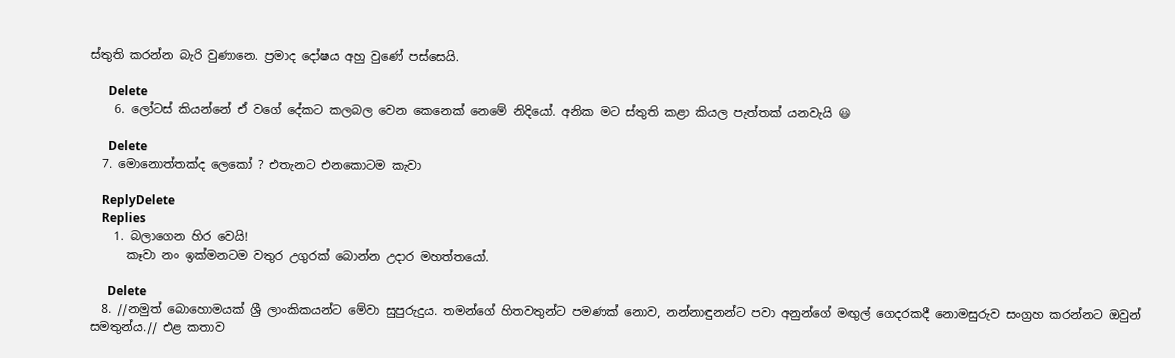ස්තුති කරන්න බැරි වුණානෙ. ප්‍රමාද දෝෂය අහු වුණේ පස්සෙයි.

      Delete
    6. ලෝටස් කියන්නේ ඒ වගේ දේකට කලබල වෙන කෙනෙක් නෙමේ නිදියෝ. අනික මට ස්තුති කළා කියල පැත්තක් යනවැයි 😃

      Delete
  7. මොනොත්තක්ද ලෙකෝ ? එතැනට එනකොටම කැවා

    ReplyDelete
    Replies
    1. බලාගෙන හිර වෙයි!
      කෑවා නං ඉක්මනටම වතුර උගුරක් බොන්න උදාර මහත්තයෝ.

      Delete
  8. //නමුත් බොහොමයක් ශ්‍රී ලාංකිකයන්ට මේවා සුපුරුදුය. තමන්ගේ හිතවතුන්ට පමණක් නොව, නන්නාඳුනන්ට පවා අනුන්ගේ මඟුල් ගෙදරකදී නොමසුරුව සංග්‍රහ කරන්නට ඔවුන් සමතුන්ය.// එළ කතාව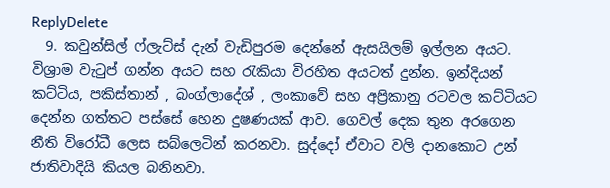ReplyDelete
  9. කවුන්සිල් ෆ්ලැට්ස් දැන් වැඩිපුරම දෙන්නේ ඇසයිලම් ඉල්ලන අයට. විශ්‍රාම වැටුප් ගන්න අයට සහ රැකියා විරහිත අයටත් දුන්න. ඉන්දියන් කට්ටිය, පකිස්තාන් , බංග්ලාදේශ් , ලංකාවේ සහ අප්‍රිකානු රටවල කට්ටියට දෙන්න ගත්තට පස්සේ හෙන දුෂණයක් ආව. ගෙවල් දෙක තුන අරගෙන නීති විරෝධී ලෙස සබ්ලෙටින් කරනවා. සුද්දෝ ඒවාට වලි දානකොට උන් ජාතිවාදියි කියල බනිනවා.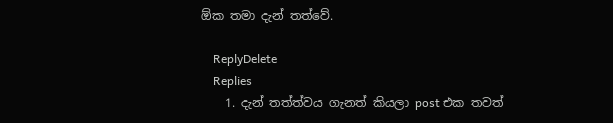ඕක තමා දැන් තත්වේ.

    ReplyDelete
    Replies
    1. දැන් තත්ත්වය ගැනත් කියලා post එක තවත්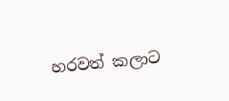හරවත් කලාට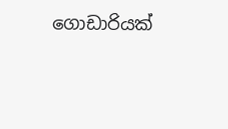ගොඩාරියක්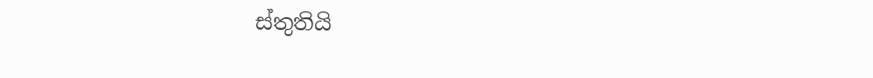ස්තුතියි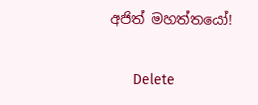අජිත් මහත්තයෝ!

      Delete